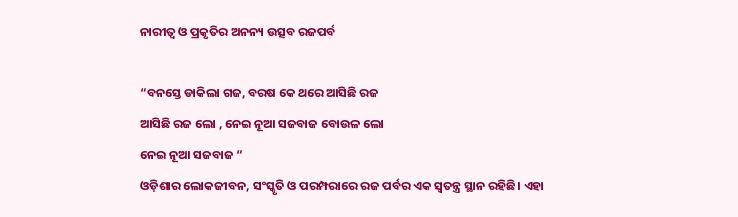ନାରୀତ୍ୱ ଓ ପ୍ରକୃତିର ଅନନ୍ୟ ଉତ୍ସବ ରଜପର୍ବ

“ବନସ୍ତେ ଡାକିଲା ଗଜ, ବରଷ କେ ଥରେ ଆସିଛି ରଜ
ଆସିଛି ରଜ ଲୋ , ନେଇ ନୂଆ ସଜବାଜ ବୋଉଳ ଲୋ
ନେଇ ନୂଆ ସଜବାଜ “
ଓଡ଼ିଶାର ଲୋକଜୀବନ, ସଂସ୍କୃତି ଓ ପରମ୍ପରାରେ ରଜ ପର୍ବର ଏକ ସ୍ୱତନ୍ତ୍ର ସ୍ଥାନ ରହିଛି। ଏହା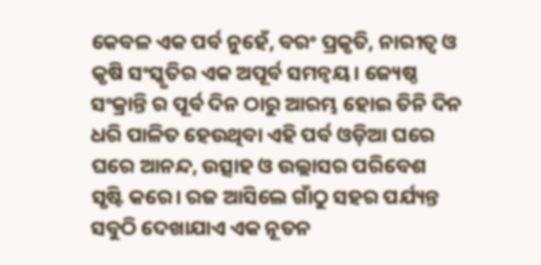କେବଳ ଏକ ପର୍ବ ନୁହେଁ, ବରଂ ପ୍ରକୃତି, ନାରୀତ୍ୱ ଓ କୃଷି ସଂସ୍କୃତିର ଏକ ଅପୂର୍ବ ସମନ୍ୱୟ। ଜ୍ୟେଷ୍ଠ ସଂକ୍ରାନ୍ତି ର ପୂର୍ବ ଦିନ ଠାରୁ ଆରମ୍ଭ ହୋଇ ତିନି ଦିନ ଧରି ପାଳିତ ହେଉଥିବା ଏହି ପର୍ବ ଓଡ଼ିଆ ଘରେ ଘରେ ଆନନ୍ଦ, ଉତ୍ସାହ ଓ ଉଲ୍ଲାସର ପରିବେଶ ସୃଷ୍ଟି କରେ। ରଜ ଆସିଲେ ଗାଁଠୁ ସହର ପର୍ଯ୍ୟନ୍ତ ସବୁଠି ଦେଖାଯାଏ ଏକ ନୂତନ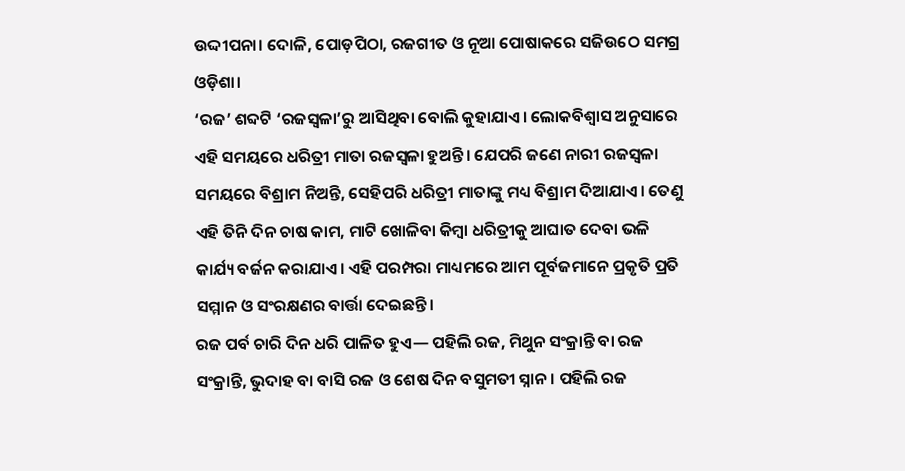ଉଦ୍ଦୀପନା। ଦୋଳି, ପୋଡ଼ପିଠା, ରଜଗୀତ ଓ ନୂଆ ପୋଷାକରେ ସଜିଉଠେ ସମଗ୍ର ଓଡ଼ିଶା।
‘ରଜ’ ଶବ୍ଦଟି ‘ରଜସ୍ୱଳା’ରୁ ଆସିଥିବା ବୋଲି କୁହାଯାଏ। ଲୋକବିଶ୍ୱାସ ଅନୁସାରେ ଏହି ସମୟରେ ଧରିତ୍ରୀ ମାତା ରଜସ୍ୱଳା ହୁଅନ୍ତି। ଯେପରି ଜଣେ ନାରୀ ରଜସ୍ୱଳା ସମୟରେ ବିଶ୍ରାମ ନିଅନ୍ତି, ସେହିପରି ଧରିତ୍ରୀ ମାତାଙ୍କୁ ମଧ୍ୟ ବିଶ୍ରାମ ଦିଆଯାଏ। ତେଣୁ ଏହି ତିନି ଦିନ ଚାଷ କାମ, ମାଟି ଖୋଳିବା କିମ୍ବା ଧରିତ୍ରୀକୁ ଆଘାତ ଦେବା ଭଳି କାର୍ଯ୍ୟ ବର୍ଜନ କରାଯାଏ। ଏହି ପରମ୍ପରା ମାଧ୍ୟମରେ ଆମ ପୂର୍ବଜମାନେ ପ୍ରକୃତି ପ୍ରତି ସମ୍ମାନ ଓ ସଂରକ୍ଷଣର ବାର୍ତ୍ତା ଦେଇଛନ୍ତି।
ରଜ ପର୍ବ ଚାରି ଦିନ ଧରି ପାଳିତ ହୁଏ— ପହିଲି ରଜ, ମିଥୁନ ସଂକ୍ରାନ୍ତି ବା ରଜ ସଂକ୍ରାନ୍ତି, ଭୁଦାହ ବା ବାସି ରଜ ଓ ଶେଷ ଦିନ ବସୁମତୀ ସ୍ନାନ। ପହିଲି ରଜ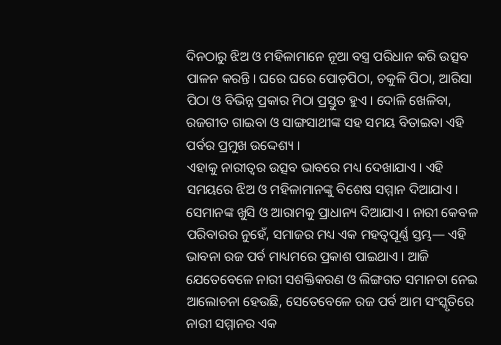ଦିନଠାରୁ ଝିଅ ଓ ମହିଳାମାନେ ନୂଆ ବସ୍ତ୍ର ପରିଧାନ କରି ଉତ୍ସବ ପାଳନ କରନ୍ତି। ଘରେ ଘରେ ପୋଡ଼ପିଠା, ଚକୁଳି ପିଠା, ଆରିସା ପିଠା ଓ ବିଭିନ୍ନ ପ୍ରକାର ମିଠା ପ୍ରସ୍ତୁତ ହୁଏ। ଦୋଳି ଖେଳିବା, ରଜଗୀତ ଗାଇବା ଓ ସାଙ୍ଗସାଥୀଙ୍କ ସହ ସମୟ ବିତାଇବା ଏହି ପର୍ବର ପ୍ରମୁଖ ଉଦ୍ଦେଶ୍ୟ ।
ଏହାକୁ ନାରୀତ୍ୱର ଉତ୍ସବ ଭାବରେ ମଧ୍ୟ ଦେଖାଯାଏ। ଏହି ସମୟରେ ଝିଅ ଓ ମହିଳାମାନଙ୍କୁ ବିଶେଷ ସମ୍ମାନ ଦିଆଯାଏ। ସେମାନଙ୍କ ଖୁସି ଓ ଆରାମକୁ ପ୍ରାଧାନ୍ୟ ଦିଆଯାଏ। ନାରୀ କେବଳ ପରିବାରର ନୁହେଁ, ସମାଜର ମଧ୍ୟ ଏକ ମହତ୍ୱପୂର୍ଣ୍ଣ ସ୍ତମ୍ଭ— ଏହି ଭାବନା ରଜ ପର୍ବ ମାଧ୍ୟମରେ ପ୍ରକାଶ ପାଇଥାଏ। ଆଜି ଯେତେବେଳେ ନାରୀ ସଶକ୍ତିକରଣ ଓ ଲିଙ୍ଗଗତ ସମାନତା ନେଇ ଆଲୋଚନା ହେଉଛି, ସେତେବେଳେ ରଜ ପର୍ବ ଆମ ସଂସ୍କୃତିରେ ନାରୀ ସମ୍ମାନର ଏକ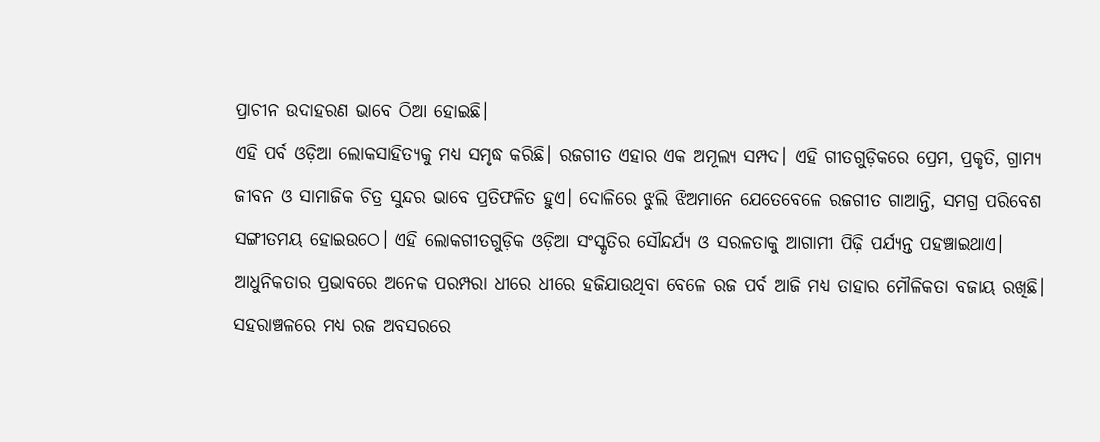ପ୍ରାଚୀନ ଉଦାହରଣ ଭାବେ ଠିଆ ହୋଇଛି।
ଏହି ପର୍ବ ଓଡ଼ିଆ ଲୋକସାହିତ୍ୟକୁ ମଧ୍ୟ ସମୃଦ୍ଧ କରିଛି। ରଜଗୀତ ଏହାର ଏକ ଅମୂଲ୍ୟ ସମ୍ପଦ। ଏହି ଗୀତଗୁଡ଼ିକରେ ପ୍ରେମ, ପ୍ରକୃତି, ଗ୍ରାମ୍ୟ ଜୀବନ ଓ ସାମାଜିକ ଚିତ୍ର ସୁନ୍ଦର ଭାବେ ପ୍ରତିଫଳିତ ହୁଏ। ଦୋଳିରେ ଝୁଲି ଝିଅମାନେ ଯେତେବେଳେ ରଜଗୀତ ଗାଆନ୍ତି, ସମଗ୍ର ପରିବେଶ ସଙ୍ଗୀତମୟ ହୋଇଉଠେ। ଏହି ଲୋକଗୀତଗୁଡ଼ିକ ଓଡ଼ିଆ ସଂସ୍କୃତିର ସୌନ୍ଦର୍ଯ୍ୟ ଓ ସରଳତାକୁ ଆଗାମୀ ପିଢ଼ି ପର୍ଯ୍ୟନ୍ତ ପହଞ୍ଚାଇଥାଏ।
ଆଧୁନିକତାର ପ୍ରଭାବରେ ଅନେକ ପରମ୍ପରା ଧୀରେ ଧୀରେ ହଜିଯାଉଥିବା ବେଳେ ରଜ ପର୍ବ ଆଜି ମଧ୍ୟ ତାହାର ମୌଳିକତା ବଜାୟ ରଖିଛି। ସହରାଞ୍ଚଳରେ ମଧ୍ୟ ରଜ ଅବସରରେ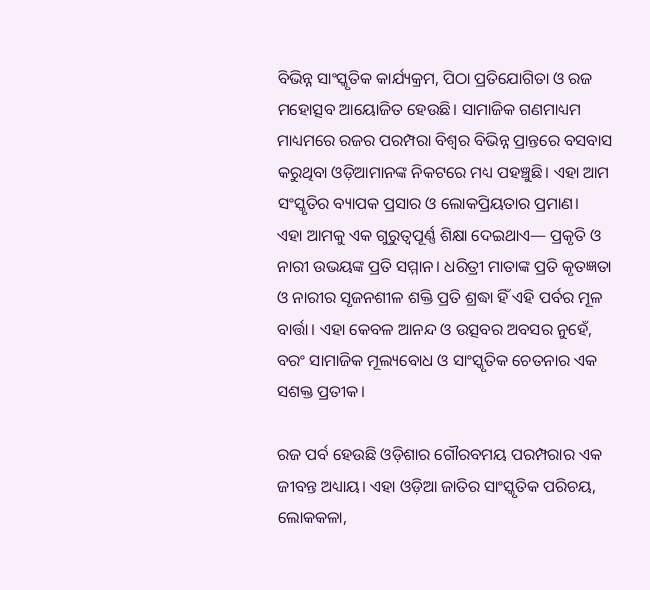ବିଭିନ୍ନ ସାଂସ୍କୃତିକ କାର୍ଯ୍ୟକ୍ରମ, ପିଠା ପ୍ରତିଯୋଗିତା ଓ ରଜ ମହୋତ୍ସବ ଆୟୋଜିତ ହେଉଛି। ସାମାଜିକ ଗଣମାଧ୍ୟମ ମାଧ୍ୟମରେ ରଜର ପରମ୍ପରା ବିଶ୍ୱର ବିଭିନ୍ନ ପ୍ରାନ୍ତରେ ବସବାସ କରୁଥିବା ଓଡ଼ିଆମାନଙ୍କ ନିକଟରେ ମଧ୍ୟ ପହଞ୍ଚୁଛି। ଏହା ଆମ ସଂସ୍କୃତିର ବ୍ୟାପକ ପ୍ରସାର ଓ ଲୋକପ୍ରିୟତାର ପ୍ରମାଣ।
ଏହା ଆମକୁ ଏକ ଗୁରୁତ୍ୱପୂର୍ଣ୍ଣ ଶିକ୍ଷା ଦେଇଥାଏ— ପ୍ରକୃତି ଓ ନାରୀ ଉଭୟଙ୍କ ପ୍ରତି ସମ୍ମାନ। ଧରିତ୍ରୀ ମାତାଙ୍କ ପ୍ରତି କୃତଜ୍ଞତା ଓ ନାରୀର ସୃଜନଶୀଳ ଶକ୍ତି ପ୍ରତି ଶ୍ରଦ୍ଧା ହିଁ ଏହି ପର୍ବର ମୂଳ ବାର୍ତ୍ତା। ଏହା କେବଳ ଆନନ୍ଦ ଓ ଉତ୍ସବର ଅବସର ନୁହେଁ, ବରଂ ସାମାଜିକ ମୂଲ୍ୟବୋଧ ଓ ସାଂସ୍କୃତିକ ଚେତନାର ଏକ ସଶକ୍ତ ପ୍ରତୀକ।

ରଜ ପର୍ବ ହେଉଛି ଓଡ଼ିଶାର ଗୌରବମୟ ପରମ୍ପରାର ଏକ ଜୀବନ୍ତ ଅଧ୍ୟାୟ। ଏହା ଓଡ଼ିଆ ଜାତିର ସାଂସ୍କୃତିକ ପରିଚୟ, ଲୋକକଳା,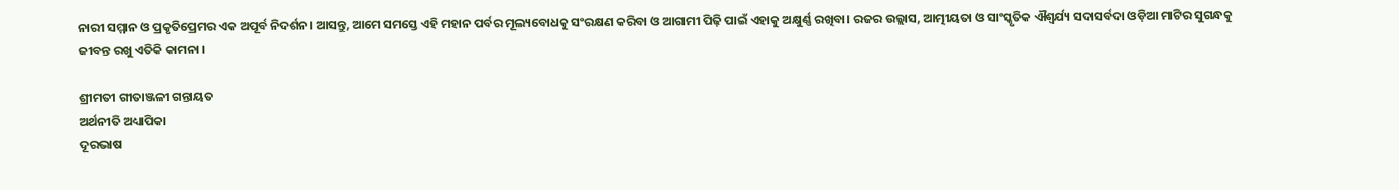ନାରୀ ସମ୍ମାନ ଓ ପ୍ରକୃତିପ୍ରେମର ଏକ ଅପୂର୍ବ ନିଦର୍ଶନ। ଆସନ୍ତୁ, ଆମେ ସମସ୍ତେ ଏହି ମହାନ ପର୍ବର ମୂଲ୍ୟବୋଧକୁ ସଂରକ୍ଷଣ କରିବା ଓ ଆଗାମୀ ପିଢ଼ି ପାଇଁ ଏହାକୁ ଅକ୍ଷୁର୍ଣ୍ଣ ରଖିବା। ରଜର ଉଲ୍ଲାସ, ଆତ୍ମୀୟତା ଓ ସାଂସ୍କୃତିକ ଐଶ୍ୱର୍ଯ୍ୟ ସଦାସର୍ବଦା ଓଡ଼ିଆ ମାଟିର ସୁଗନ୍ଧକୁ ଜୀବନ୍ତ ରଖୁ ଏତିକି କାମନା ।

ଶ୍ରୀମତୀ ଗୀତାଞ୍ଜଳୀ ଗନ୍ତାୟତ
ଅର୍ଥନୀତି ଅଧ୍ୟାପିକା
ଦୂରଭାଷ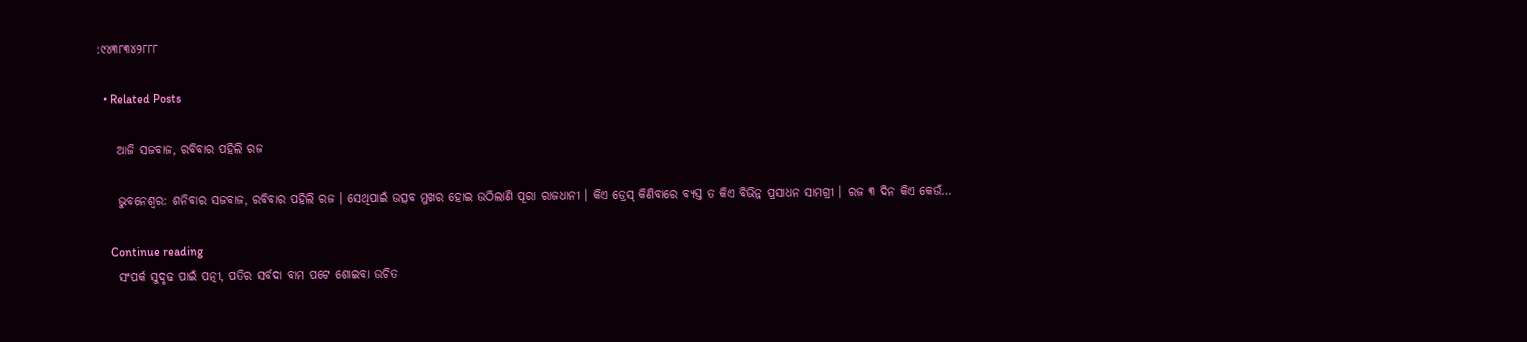:୯୪୩୮୩୪୨୮୮୮

  • Related Posts

    ଆଜି ସଜବାଜ, ରବିବାର ପହିଲି ରଜ

    ଭୁବନେଶ୍ୱର: ଶନିବାର ସଜବାଜ, ରବିବାର ପହିଲି ରଜ । ସେଥିପାଇଁ ଉତ୍ସବ ମୁଖର ହୋଇ ଉଠିଲାଣି ପୂରା ରାଜଧାନୀ । କିଏ ଡ୍ରେସ୍‌ କିଣିବାରେ ବ୍ୟସ୍ତ ତ କିଏ ବିଭିନ୍ନ ପ୍ରସାଧନ ସାମଗ୍ରୀ । ରଜ ୩ ଦିନ କିଏ କେଉଁ…

    Continue reading
    ସଂପର୍କ ସୁଦୃଢ ପାଇଁ ପତ୍ନୀ, ପତିର ସର୍ବଦା ବାମ ପଟେ ଶୋଇବା ଉଚିତ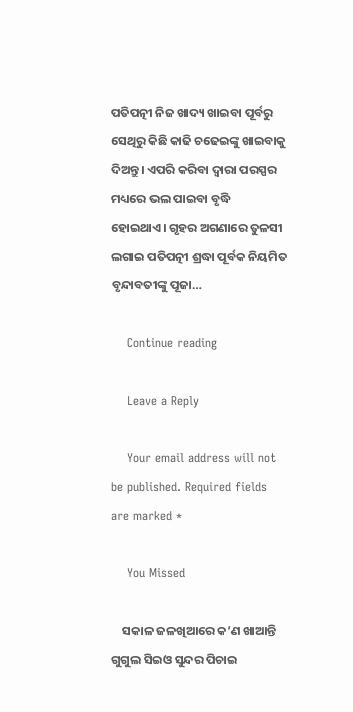ପତିପତ୍ନୀ ନିଜ ଖାଦ୍ୟ ଖାଇବା ପୂର୍ବରୁ ସେଥିରୁ କିଛି କାଢି ଚଢେଇଙ୍କୁ ଖାଇବାକୁ ଦିଅନ୍ତୁ। ଏପରି କରିବା ଦ୍ୱାରା ପରସ୍ପର ମଧ୍ୟରେ ଭଲ ପାଇବା ବୃଦ୍ଧି ହୋଇଥାଏ। ଗୃହର ଅଗଣାରେ ତୁଳସୀ ଲଗାଇ ପତିପତ୍ନୀ ଶ୍ରଦ୍ଧା ପୂର୍ବକ ନିୟମିତ ବୃନ୍ଦାବତୀଙ୍କୁ ପୂଜା…

    Continue reading

    Leave a Reply

    Your email address will not be published. Required fields are marked *

    You Missed

    ସକାଳ ଜଳଖିଆରେ କ’ଣ ଖାଆନ୍ତି ଗୁଗୁଲ ସିଇଓ ସୁନ୍ଦର ପିଚାଇ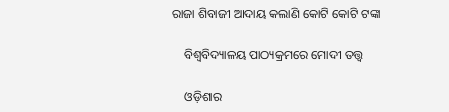ରାଜା ଶିବାଜୀ ଆଦାୟ କଲାଣି କୋଟି କୋଟି ଟଙ୍କା

    ବିଶ୍ୱବିଦ୍ୟାଳୟ ପାଠ୍ୟକ୍ରମରେ ମୋଦୀ ତତ୍ତ୍ୱ

    ଓଡ଼ିଶାର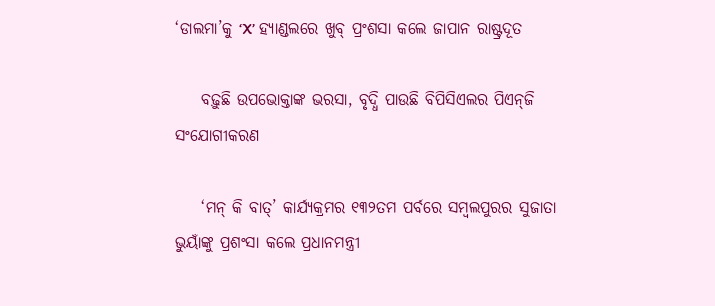‘ଡାଲମା’କୁ ‘X’ ହ୍ୟାଣ୍ଡଲରେ ଖୁବ୍ ପ୍ରଂଶସା କଲେ ଜାପାନ ରାଷ୍ଟ୍ରଦୂତ

    ବଢ଼ୁଛି ଉପଭୋକ୍ତାଙ୍କ ଭରସା, ବୃଦ୍ଧି ପାଉଛି ବିପିସିଏଲର ପିଏନ୍‌ଜି ସଂଯୋଗୀକରଣ

    ‘ମନ୍ କି ବାତ୍’ କାର୍ଯ୍ୟକ୍ରମର ୧୩୨ତମ ପର୍ବରେ ସମ୍ବଲପୁରର ସୁଜାତା ଭୁୟାଁଙ୍କୁ ପ୍ରଶଂସା କଲେ ପ୍ରଧାନମନ୍ତ୍ରୀ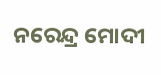ନରେନ୍ଦ୍ର ମୋଦୀ